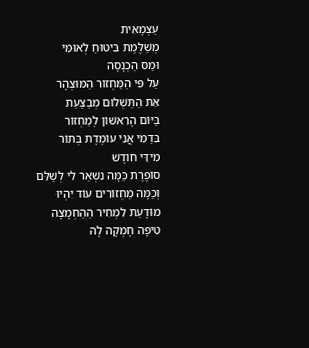עַצְמָאִית
מְשַׁלֶּמֶת בִּיטּוּחַ לְאוּמִּי
וּמַס הַכְנָסָה
עַל פִּי הַמַּחְזוֹר הַמּוּצְהָר
אֵת הַתַּשְׁלוּם מְבַצַּעַת
בַּיּוֹם הָרִאשׁוֹן לְמַחְזוֹר
בִּדַמִי אֲנִי עוֹמֶדֶת בְּתוֹר
מִידֵּי חוֹדֶשׁ
סוֹפֶרֶת כַּמָּה נִשְׁאַר לִי לְשַׁלֵּם
וְכַמָּה מַחְזוֹרִים עוֹד יִהְיוּ
מוֹּדָעַת לִמְחִיר הַהַחְמָצָה
טִיפָּה חָמְקָה לָהּ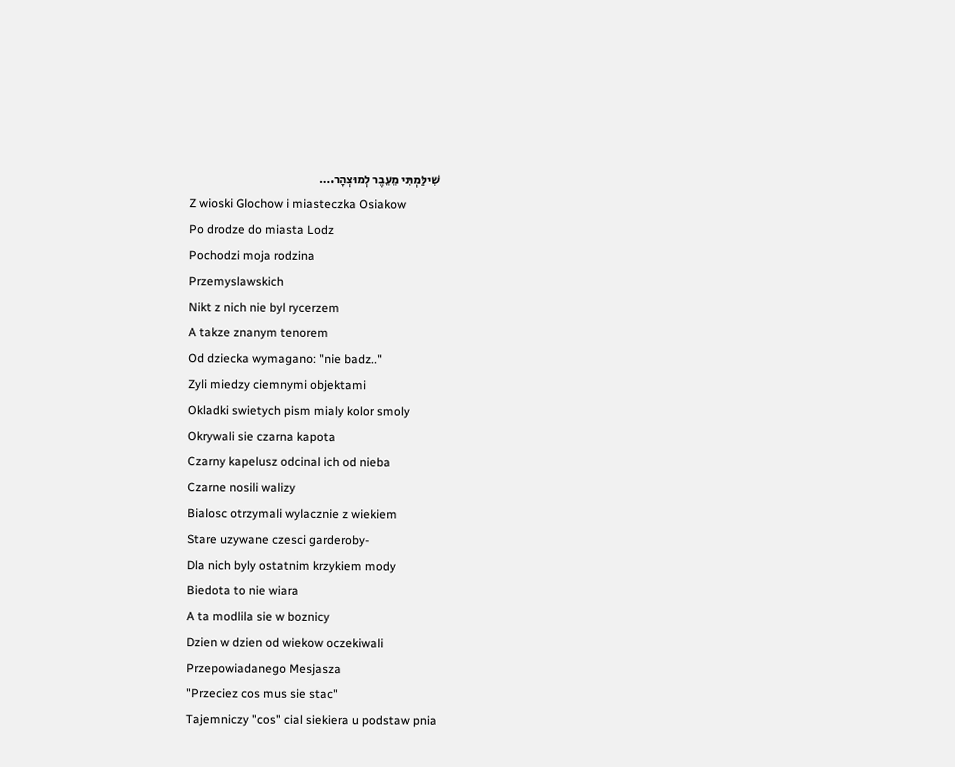שִׁילַּמְתִּי מֵעֵבֶר לְמוּצְהָר.…
Z wioski Glochow i miasteczka Osiakow
Po drodze do miasta Lodz
Pochodzi moja rodzina
Przemyslawskich
Nikt z nich nie byl rycerzem
A takze znanym tenorem
Od dziecka wymagano: "nie badz.."
Zyli miedzy ciemnymi objektami
Okladki swietych pism mialy kolor smoly
Okrywali sie czarna kapota
Czarny kapelusz odcinal ich od nieba
Czarne nosili walizy
Bialosc otrzymali wylacznie z wiekiem
Stare uzywane czesci garderoby-
Dla nich byly ostatnim krzykiem mody
Biedota to nie wiara
A ta modlila sie w boznicy
Dzien w dzien od wiekow oczekiwali
Przepowiadanego Mesjasza
"Przeciez cos mus sie stac"
Tajemniczy "cos" cial siekiera u podstaw pnia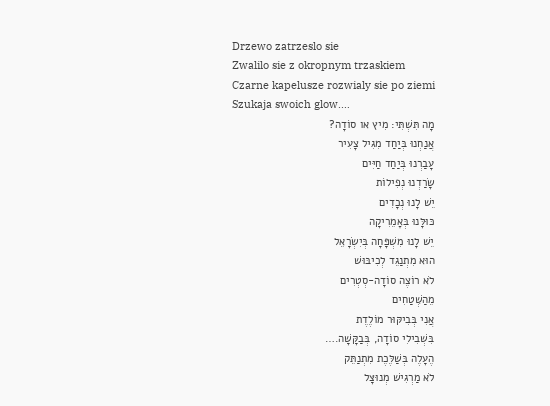Drzewo zatrzeslo sie
Zwalilo sie z okropnym trzaskiem
Czarne kapelusze rozwialy sie po ziemi
Szukaja swoich glow.…
מָה תִּשְׁתִּי: מִיץ או סוֹדָה?
אֲנַחְנוּ בְּיַחַד מִגִּיל צָעִיר
עָבַרְנוּ בְּיַחַד חַיִּים
שָׂרַדְנוּ נְפִילוֹת
יֵשׁ לָנוּ נְכָדִים
כּוּלָּנוּ בְּאָמֵרִיקָה
יֵשׁ לָנוּ מִשְׁפָּחָה בְּיִשְׂרָאֵל
הוּא מִתְנַגֵּד לְכִיבּוּשׁ
לֹא רוֹצֶה סוֹדָה-סְטְרִים
מֵהַשְּׁטַחִים
אֲנִי בְּבִיקּוּר מוֹלֶדֶת
בִּשְׁבִילִי סוֹדָה, בְּבַקָּשָׁה.…
הֶעָלֶה בְּשַׁלֶּכֶת מִתְנַתֵּק
לֹא מַרְגִּישׁ מְנוּצָּל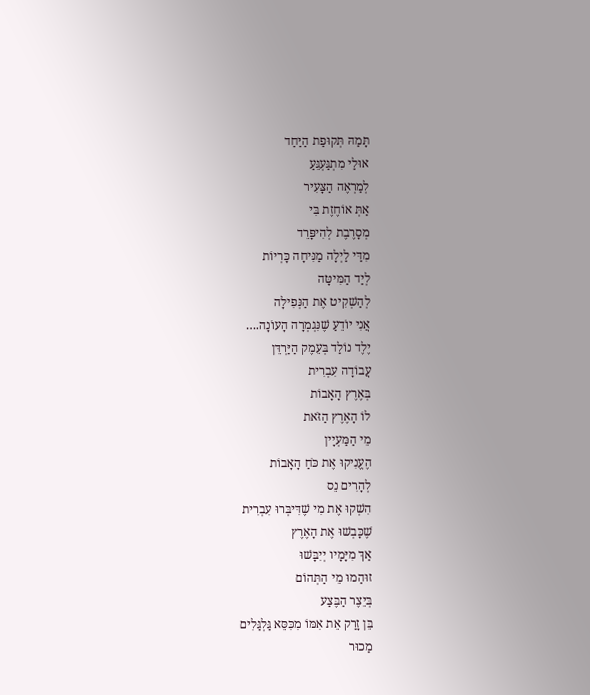תָּמַהּ תְּקוּפַת הַיַּחַד
אוּלַי מִתְגַּעְגֵּעַ
לְמַרְאֶה הַצָּעִיר
אַתְּ אוֹחֶזֶת בִּי
מְסָרֶבֶת לְהִיפָּרֵד
מִדַּי לַיְלָה מַנִּיחָה כָּרְיוֹת
לְיַד הַמִּיטָּה
לְהַשְׁקִיט אֶת הַנְּפִילָה
אֲנִי יוֹדֵעַ שֶׁנִּגְמְרָה הָעוֹנָה.…
יֶלֶד נוֹלַד בְּעֵמֶק הַיַּרְדֵּן
עֲבוֹדָה עִבְרִית
בְּאֶרֶץ הָאָבוֹת
לוֹ הָאֶרֶץ הַזֹּאת
מֵי הַמַּעְיָין
הֶעֱנִיקוּ אֶת כֹּחַ הָאָבוֹת
לְהָרִים נֵס
הִשְׁקוּ אֶת מִי שֶׁדִּיבְּרוּ עִבְרִית
שֶׁכָּבְשׁוּ אֶת הָאֶרֶץ
אַךְ מִיָּמָיו יְיִבָּשׁוּ
זוּהַמוּ מֵי הַתְּהוֹם
בְּיֵצֶר הַבֶּצַע
בֵּן זָרַק אֵת אִמּוֹ מִכִּסֵּא גַּלְגַּלִים
מַכוּר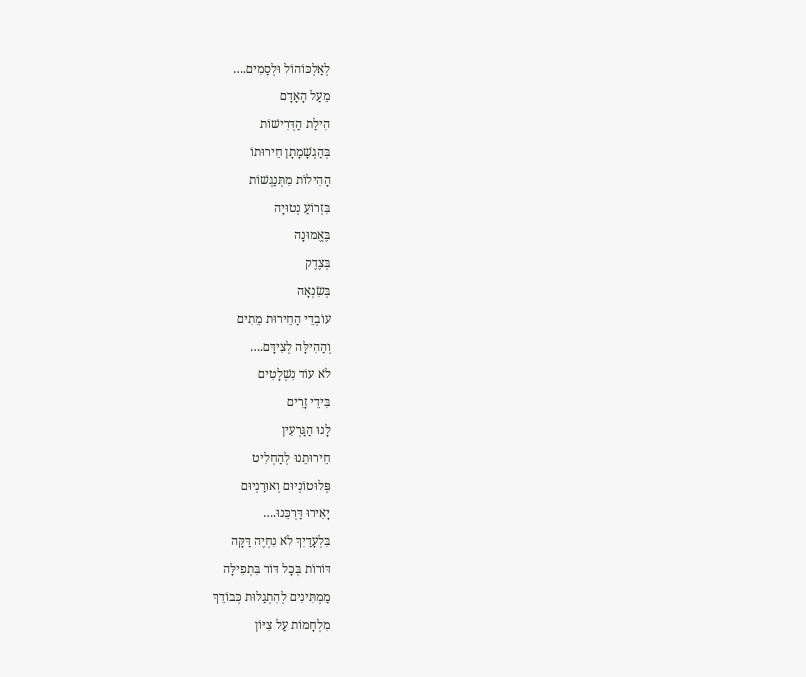לְאַלְכּוֹהוֹל וּלְסַמִים.…
מֵעַל הָאָדָם
הִילַת הַדְּרִישׁוֹת
בְּהַגְשָׁמָתָן חֵירוּתוֹ
הָהִילוֹת מִתְּנַגְשׁוֹת
בִּזְרוֹעַ נְטוּיָה
בֶּאֱמוּנָה
בְּצֶדֶק
בְּשִׂנְאָה
עוֹבְדֵי הַחֵירוּת מֵתִים
וְהַהִילָּה לְצִידָּם.…
לֹא עוֹד נִשְׁלָטִים
בִּידֵי זָרִים
לָנוּ הַגַּרְעִין
חֵירוּתֵנוּ לְהַחְלִיט
פְּלוּטוֹנְיוּם וְאוּרַנְיוּם
יָאִירוּ דַּרְכֵּנוּ.…
בִּלְעָדַיִךְ לֹא נִחְיֶה דַּקָּה
דּוֹרוֹת בְּכָל דּוֹר בִּתְפִילָּה
מַמְתִּינִים לְהִתְגַלוּת כְּבוֹדֵךְ
מִלְחָמוֹת עַל צִיּוֹן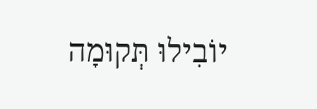יוֹבִילוּ תְּקוּמָה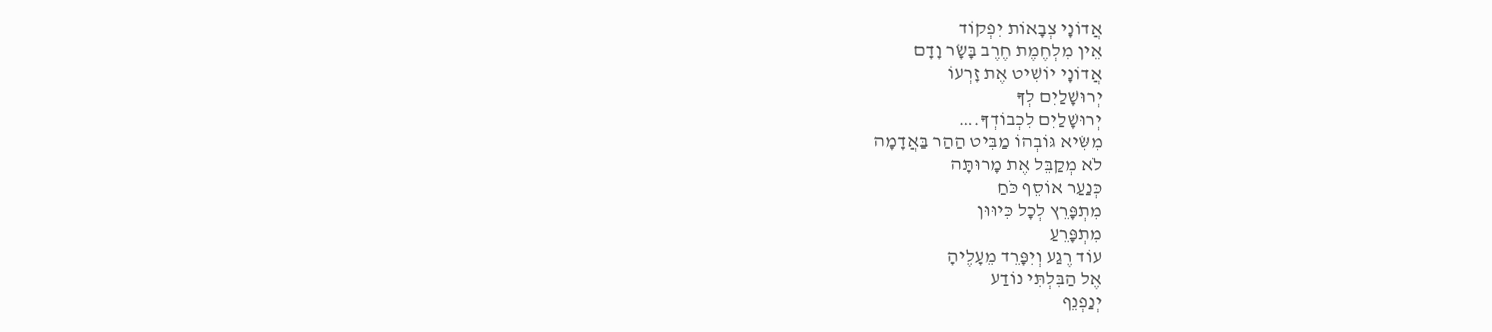אֲדוֹנָי צְבָאוֹת יִפְקוֹד
אֵין מִלְחֶמֶת חֶרֶב בָּשָׂר וָדָם
אֲדוֹנָי יוֹשִׁיט אֶת זָרְעוֹ
יְרוּשָׁלַיִם לְךָ
יְרוּשָׁלַיִם לִכְבוֹדְךָ.…
מִשִּׂיא גּוֹבְהוֹ מַבִּיט הַהַר בַּאֲדָמָה
לֹא מְקַבֵּל אֶת מָרוּתָּה
כְּנַעַר אוֹסֵף כֹּחַ
מִתְפָּרֵץ לְכָל כִּיוּוּן
מִתְפָּרֵעַ
עוֹד רֶגַע וְיִפָּרֵד מֵעָלֶיהָ
אֶל הַבִּלְתִּי נוֹדַע
יְנַפְנֵף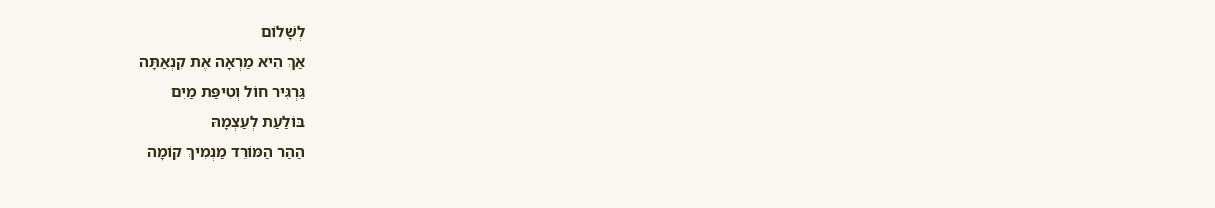לְשָׁלוֹם
אַךְ הִיא מַרְאָה אֶת קִנְאַתָּה
גַּרְגִּיר חוֹל וְטִיפַּת מַיִם
בּוֹלַעַת לְעַצְמָהּ
הַהַר הַמּוֹרֵד מַנְמִיךְ קוֹמָה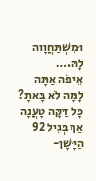וּמִשְׁתַּחֲוָוה לָהּ.…
אֵיפֹה אַתָּה
לָמָּה לֹא בָּאתָ?
כָּל דַּקָּה טָעֲנָה
אַךְ בְּגִיל 92
הַיָּשָׁן-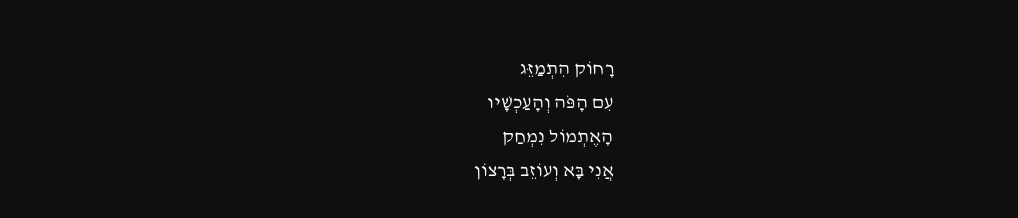רָחוֹק הִתְמַזֵּג
עִם הָפֹּה וְהָעַכְשָׁיו
הָאֶתְמוֹל נִמְחַק
אֲנִי בָּא וְעוֹזֵב בְּרָצוֹן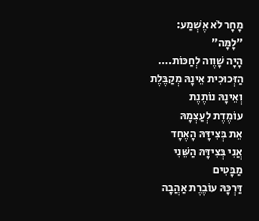מָחָר לֹא אֶשְׁמַע:
"לָמָּה"
הָיָה שָׁוֶוה לְחַכּוֹת.…
הַזְּכוּכִית אֵינָהּ מְקַבֶּלֶת
וְאֵינָהּ נוֹתֶנֶת
עוֹמֶדֶת לְעַצְמָהּ
אֵת בְּצִידָּהּ הָאֶחָד
אֲנִי בְּצִידָּהּ הַשֵּׁנִי
מַבָּטִים
דַּרְכָּהּ עוֹבֶרֶת אַהֲבָה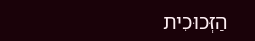הַזְּכוּכִית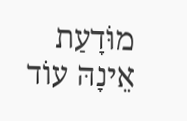מוֹּדָעַת
אֵינָהּ עוֹד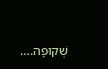שְׁקוּפָה.…